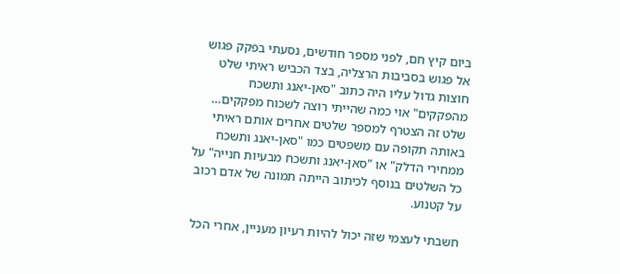ביום קיץ חם, לפני מספר חודשים, נסעתי בפקק פגוש אל פגוש בסביבות הרצליה, בצד הכביש ראיתי שלט חוצות גדול עליו היה כתוב "סאן-יאנג ותשכח מהפקקים" אוי כמה שהייתי רוצה לשכוח מפקקים… שלט זה הצטרף למספר שלטים אחרים אותם ראיתי באותה תקופה עם משפטים כמו "סאן-יאנג ותשכח ממחירי הדלק" או "סאן-יאנג ותשכח מבעיות חנייה" על כל השלטים בנוסף לכיתוב הייתה תמונה של אדם רכוב על קטנוע.

חשבתי לעצמי שזה יכול להיות רעיון מעניין, אחרי הכל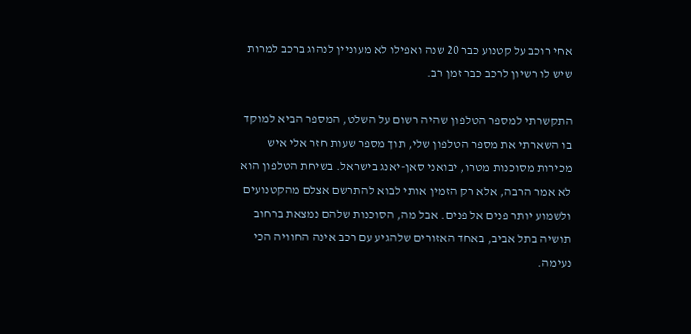אחי רוכב על קטנוע כבר 20 שנה ואפילו לא מעוניין לנהוג ברכב למרות שיש לו רשיון לרכב כבר זמן רב.

התקשרתי למספר הטלפון שהיה רשום על השלט, המספר הביא למוקד בו השארתי את מספר הטלפון שלי, תוך מספר שעות חזר אלי איש מכירות מסוכנות מטרו, יבואני סאן-יאנג בישראל. בשיחת הטלפון הוא לא אמר הרבה, אלא רק הזמין אותי לבוא להתרשם אצלם מהקטנועים ולשמוע יותר פנים אל פנים. אבל מה, הסוכנות שלהם נמצאת ברחוב תושיה בתל אביב, באחד האזורים שלהגיע עם רכב אינה החוויה הכי נעימה.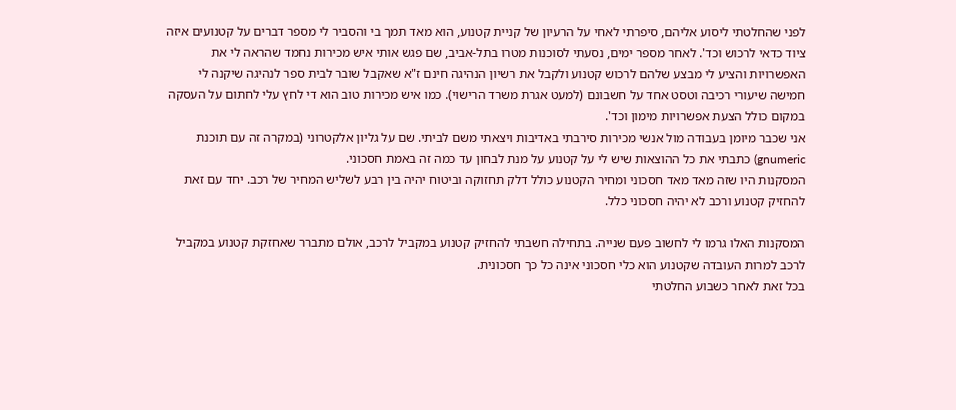לפני שהחלטתי ליסוע אליהם, סיפרתי לאחי על הרעיון של קניית קטנוע, הוא מאד תמך בי והסביר לי מספר דברים על קטנועים איזה ציוד כדאי לרכוש וכד'. לאחר מספר ימים, נסעתי לסוכנות מטרו בתל-אביב, שם פגש אותי איש מכירות נחמד שהראה לי את האפשרויות והציע לי מבצע שלהם לרכוש קטנוע ולקבל את רשיון הנהיגה חינם ז"א שאקבל שובר לבית ספר לנהיגה שיקנה לי חמישה שיעורי רכיבה וטסט אחד על חשבונם (למעט אגרת משרד הרישוי). כמו איש מכירות טוב הוא די לחץ עלי לחתום על העסקה במקום כולל הצעת אפשרויות מימון וכד'.
אני שכבר מיומן בעבודה מול אנשי מכירות סירבתי באדיבות ויצאתי משם לביתי. שם על גליון אלקטרוני (במקרה זה עם תוכנת gnumeric) כתבתי את כל ההוצאות שיש לי על קטנוע על מנת לבחון עד כמה זה באמת חסכוני.
המסקנות היו שזה מאד מאד חסכוני ומחיר הקטנוע כולל דלק תחזוקה וביטוח יהיה בין רבע לשליש המחיר של רכב. יחד עם זאת להחזיק קטנוע ורכב לא יהיה חסכוני כלל.

המסקנות האלו גרמו לי לחשוב פעם שנייה. בתחילה חשבתי להחזיק קטנוע במקביל לרכב, אולם מתברר שאחזקת קטנוע במקביל לרכב למרות העובדה שקטנוע הוא כלי חסכוני אינה כל כך חסכונית.
בכל זאת לאחר כשבוע החלטתי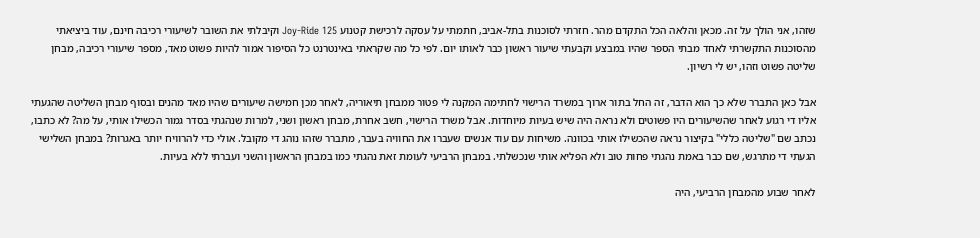שזהו, אני הולך על זה. מכאן והלאה הכל התקדם מהר. חזרתי לסוכנות בתל-אביב, חתמתי על עסקה לרכישת קטנוע Joy-Ride 125 וקיבלתי את השובר לשיעורי רכיבה חינם, עוד ביציאתי מהסוכנות התקשרתי לאחד מבתי הספר שהיו במבצע וקבעתי שיעור ראשון כבר לאותו יום. לפי כל מה שקראתי באינטרנט כל הסיפור אמור להיות פשוט מאד, מספר שיעורי רכיבה, מבחן שליטה פשוט וזהו, יש לי רשיון.

אבל כאן התברר שלא כך הוא הדבר, זה החל בתור ארוך במשרד הרישוי לחתימה המקנה לי פטור ממבחן תיאוריה, לאחר מכן חמישה שיעורים שהיו מאד מהנים ובסוף מבחן השליטה שהגעתי אליו די רגוע לאחר שהשיעורים היו פשוטים ולא נראה היה שיש בעיות מיוחדות. אבל משרד הרישוי, חשב אחרת, מבחן ראשון ושני, למרות שנהגתי בסדר גמור הכשילו אותי, על מה? לא כתבו, נכתב שם "שליטה כללי" בקיצור נראה שהכשילו אותי בכוונה. משיחות עם עוד אנשים שעברו את החוויה בעבר, מתברר שזהו נוהג די מקובל. אולי כדי להרוויח יותר באגרות? במבחן השלישי הגעתי די מתרגש, שם כבר באמת נהגתי פחות טוב ולא הפליא אותי שנכשלתי. במבחן הרביעי לעומת זאת נהגתי כמו במבחן הראשון והשני ועברתי ללא בעיות.

לאחר שבוע מהמבחן הרביעי, היה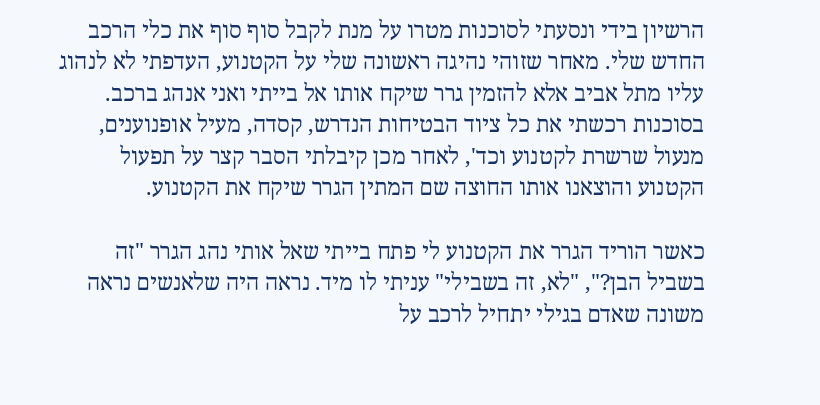הרשיון בידי ונסעתי לסוכנות מטרו על מנת לקבל סוף סוף את כלי הרכב החדש שלי. מאחר שזוהי נהיגה ראשונה שלי על הקטנוע, העדפתי לא לנהוג עליו מתל אביב אלא להזמין גרר שיקח אותו אל בייתי ואני אנהג ברכב. בסוכנות רכשתי את כל ציוד הבטיחות הנדרש, קסדה, מעיל אופנוענים, מנעול שרשרת לקטנוע וכד', לאחר מכן קיבלתי הסבר קצר על תפעול הקטנוע והוצאנו אותו החוצה שם המתין הגרר שיקח את הקטנוע.

כאשר הוריד הגרר את הקטנוע לי פתח בייתי שאל אותי נהג הגרר "זה בשביל הבן?", "לא, זה בשבילי" עניתי לו מיד. נראה היה שלאנשים נראה משונה שאדם בגילי יתחיל לרכב על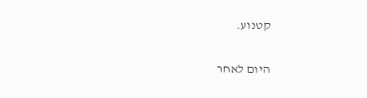קטנוע.

היום לאחר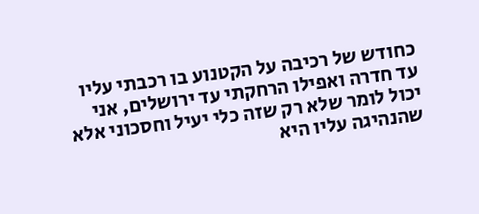כחודש של רכיבה על הקטנוע בו רכבתי עליו עד חדרה ואפילו הרחקתי עד ירושלים, אני יכול לומר שלא רק שזה כלי יעיל וחסכוני אלא שהנהיגה עליו היא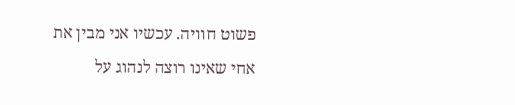פשוט חוויה. עכשיו אני מבין את אחי שאינו רוצה לנהוג על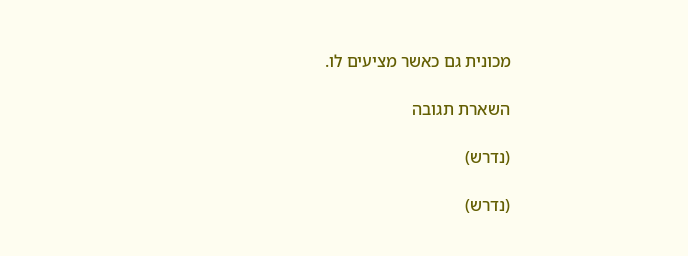מכונית גם כאשר מציעים לו.

השארת תגובה

(נדרש)

(נדרש)